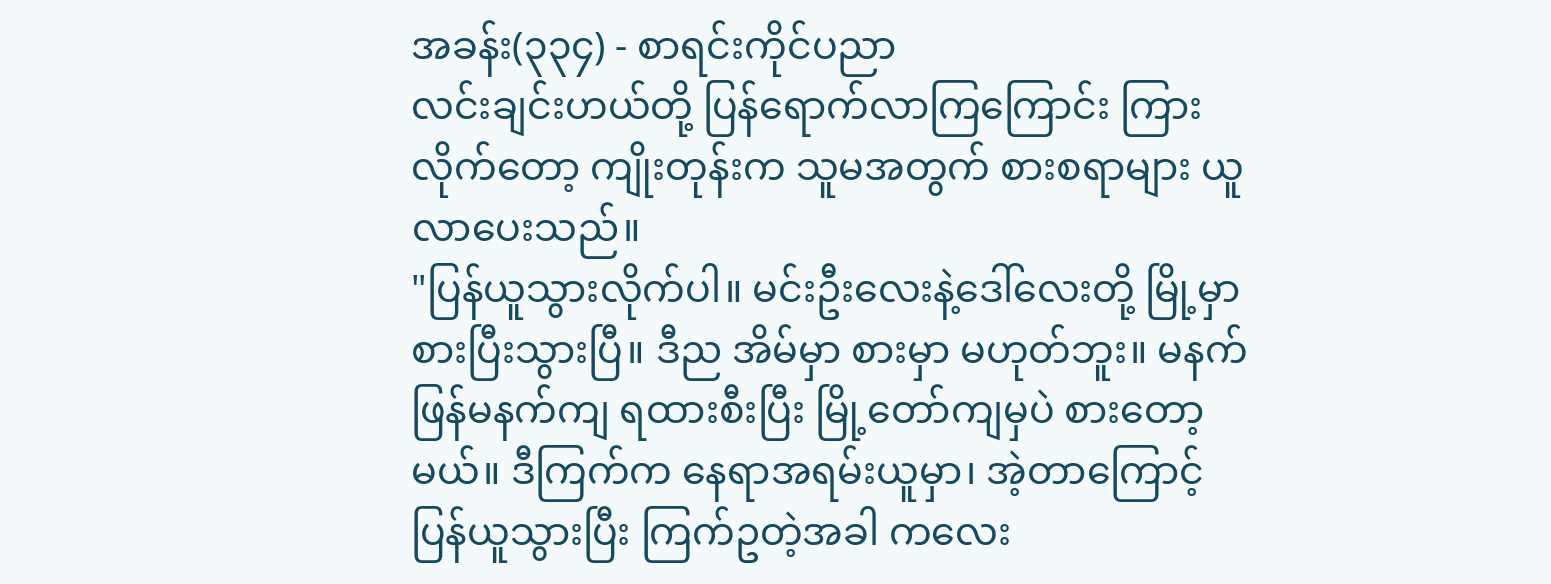အခန်း(၃၃၄) - စာရင်းကိုင်ပညာ
လင်းချင်းဟယ်တို့ ပြန်ရောက်လာကြကြောင်း ကြားလိုက်တော့ ကျိုးတုန်းက သူမအတွက် စားစရာများ ယူလာပေးသည်။
"ပြန်ယူသွားလိုက်ပါ။ မင်းဦးလေးနဲ့ဒေါ်လေးတို့ မြို့မှာ စားပြီးသွားပြီ။ ဒီည အိမ်မှာ စားမှာ မဟုတ်ဘူး။ မနက်ဖြန်မနက်ကျ ရထားစီးပြီး မြို့တော်ကျမှပဲ စားတော့မယ်။ ဒီကြက်က နေရာအရမ်းယူမှာ၊ အဲ့တာကြောင့် ပြန်ယူသွားပြီး ကြက်ဥတဲ့အခါ ကလေး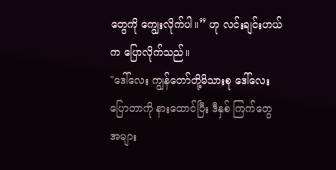တွေကို ကျွေးလိုက်ပါ။” ဟု လင်းချင်းဟယ်က ပြောလိုက်သည်။
"ဒေါ်လေး ကျွန်တော်တို့မိသားစု ဒေါ်လေးပြောတာကို နားထောင်ပြီး ဒီနှစ် ကြက်တွေ အများ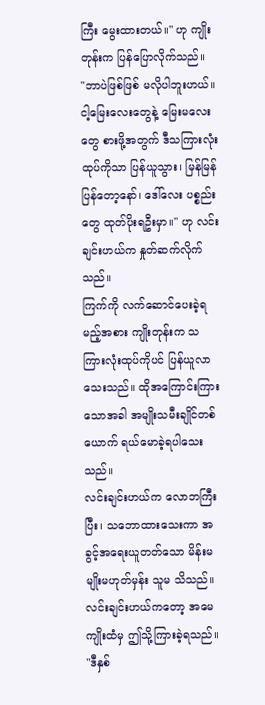ကြီး မွေးထားတယ်။" ဟု ကျိုးတုန်းက ပြန်ပြောလိုက်သည်။
"ဘာပဲဖြစ်ဖြစ် မလိုပါဘူးဟယ်။ ငါ့မြေးလေးတွေနဲ့ မြေးမလေးတွေ စားဖို့အတွက် ဒီသကြားလုံးထုပ်ကိုသာ ပြန်ယူသွား၊ မြန်မြန်ပြန်တော့နော်၊ ဒေါ်လေး ပစ္စည်းတွေ ထုတ်ပိုးရဦးမှာ။" ဟု လင်းချင်းဟယ်က နှုတ်ဆက်လိုက်သည်။
ကြက်ကို လက်ဆောင်ပေးခဲ့ရမည့်အစား ကျိုးတုန်းက သကြားလုံးထုပ်ကိုပင် ပြန်ယူလာသေးသည်။ ထိုအကြောင်းကြားသောအခါ အမျိုးသမီးချိုင်တစ်ယောက် ရယ်မောခဲ့ရပါသေးသည်။
လင်းချင်းဟယ်က လောဘကြီးပြီး၊ သဘောထားသေးကာ အခွင့်အရေးယူတတ်သော မိန်းမမျိုးမဟုတ်မှန်း သူမ သိသည်။
လင်းချင်းဟယ်ကတော့ အမေကျိုးထံမှ ဤသို့ကြားခဲ့ရသည်။ "ဒီနှစ်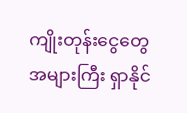ကျိုးတုန်းငွေတွေ အများကြီး ရှာနိုင်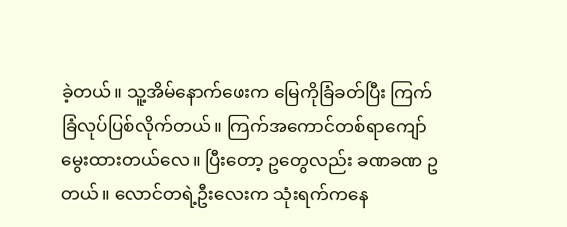ခဲ့တယ်။ သူ့အိမ်နောက်ဖေးက မြေကိုခြံခတ်ပြီး ကြက်ခြံလုပ်ပြစ်လိုက်တယ်။ ကြက်အကောင်တစ်ရာကျော် မွေးထားတယ်လေ။ ပြီးတော့ ဥတွေလည်း ခဏခဏ ဥတယ်။ လောင်တရဲ့ဦးလေးက သုံးရက်ကနေ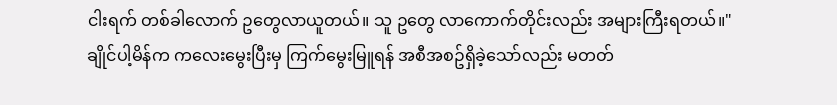ငါးရက် တစ်ခါလောက် ဥတွေလာယူတယ်။ သူ ဥတွေ လာကောက်တိုင်းလည်း အများကြီးရတယ်။"
ချိုင်ပါ့မိန်က ကလေးမွေးပြီးမှ ကြက်မွေးမြူရန် အစီအစဥ်ရှိခဲ့သော်လည်း မတတ်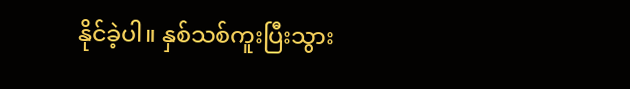နိုင်ခဲ့ပါ။ နှစ်သစ်ကူးပြီးသွား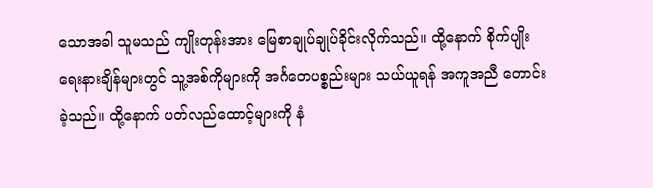သောအခါ သူမသည် ကျိုးတုန်းအား မြေစာချုပ်ချုပ်ခိုင်းလိုက်သည်။ ထို့နောက် စိုက်ပျိုးရေးနားချိန်များတွင် သူ့အစ်ကိုများကို အင်္ဂတေပစ္စည်းများ သယ်ယူရန် အကူအညီ တောင်းခဲ့သည်။ ထို့နောက် ပတ်လည်ထောင့်များကို နံ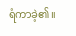ရံကာခဲ့၏။